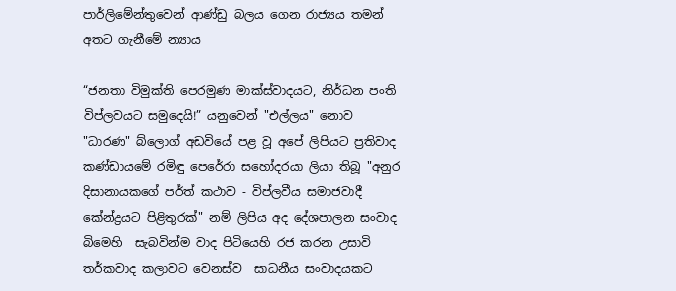පාර්ලිමේන්තුවෙන් ආණ්ඩු බලය ගෙන රාජ්‍යය තමන් අතට ගැනීමේ න්‍යාය

“ජනතා විමුක්ති පෙරමුණ මාක්ස්වාදයට, නිර්ධන පංති විප්ලවයට සමුදෙයි!” යනුවෙන් "එල්ලය" නොව "ධාරණ" බ්ලොග් අඩවියේ පළ වූ අපේ ලිපියට ප්‍රතිවාද කණ්ඩායමේ රමිඳු පෙරේරා සහෝදරයා ලියා තිබූ "අනුර දිසානායකගේ පර්ත් කථාව - විප්ලවීය සමාජවාදී කේන්ද්‍රයට පිළිතුරක්" නම් ලිපිය අද දේශපාලන සංවාද බිමෙහි  සැබවින්ම වාද පිටියෙහි රජ කරන උසාවි තර්කවාද කලාවට වෙනස්ව  සාධනීය සංවාදයකට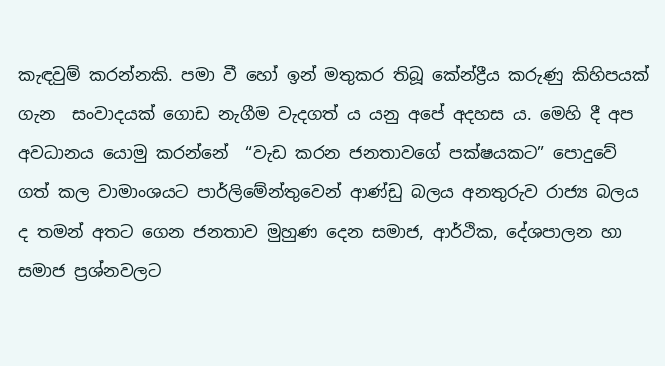කැඳවුම් කරන්නකි. පමා වී හෝ ඉන් මතුකර තිබූ කේන්ද්‍රීය කරුණු කිහිපයක් ගැන  සංවාදයක් ගොඩ නැගීම වැදගත් ය යනු අපේ අදහස ය. මෙහි දී අප අවධානය යොමු කරන්නේ  “වැඩ කරන ජනතාවගේ පක්ෂයකට” පොදුවේ ගත් කල වාමාංශයට පාර්ලිමේන්තුවෙන් ආණ්ඩු බලය අනතුරුව රාජ්‍ය බලය ද තමන් අතට ගෙන ජනතාව මුහුණ දෙන සමාජ, ආර්ථික, දේශපාලන හා සමාජ ප්‍රශ්නවලට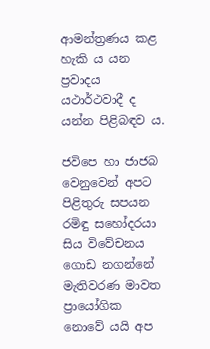ආමන්ත්‍රණය කළ හැකි ය යන ප්‍රවාදය යථාර්ථවාදී ද යන්න පිළිබඳව ය.

ජවිපෙ හා ජාජබ වෙනුවෙන් අපට පිළිතුරු සපයන රමිඳු සහෝදරයා සිය විවේචනය ගොඩ නගන්නේ  මැතිවරණ මාවත ප්‍රායෝගික නොවේ යයි අප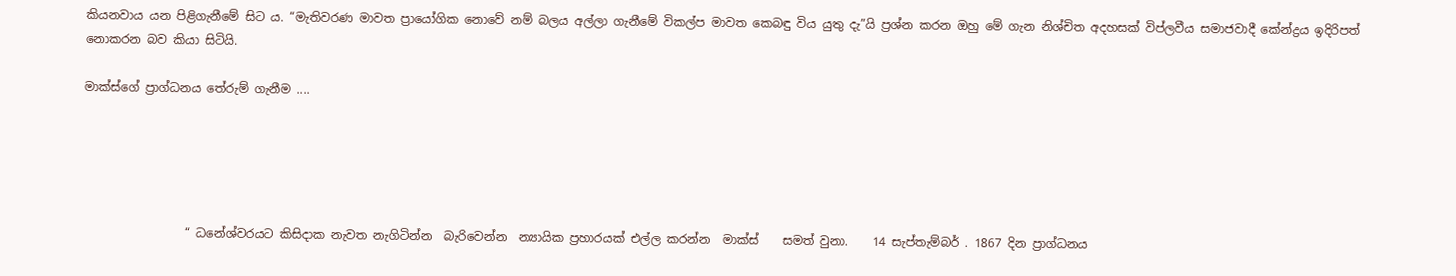කියනවාය යන පිළිගැනීමේ සිට ය. “මැතිවරණ මාවත ප්‍රායෝගික නොවේ නම් බලය අල්ලා ගැනීමේ විකල්ප මාවත කෙබඳු විය යුතු දැ”යි ප්‍රශ්න කරන ඔහු මේ ගැන නිශ්චිත අදහසක් විප්ලවීය සමාජවාදී කේන්ද්‍රය ඉදිරිපත් නොකරන බව කියා සිටියි.

මාක්ස්ගේ ප්‍රාග්ධනය තේරුම් ගැනීම ....





                 “ ධනේශ්වරයට කිසිදාක නැවත නැගිටින්න  බැරිවෙන්න  න්‍යායික ප්‍රහාරයක් එල්ල කරන්න  මාක්ස්    සමත් වුනා.    14 සැප්තැම්බර් . 1867 දින ප්‍රාග්ධනය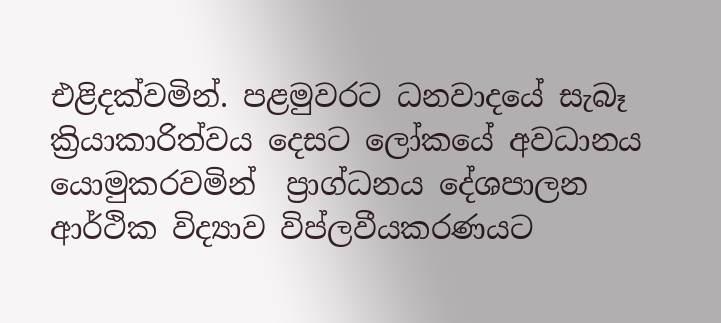එළිදක්වමින්. පළමුවරට ධනවාදයේ සැබෑ ක්‍රියාකාරිත්වය දෙසට ලෝකයේ අවධානය යොමුකරවමින්  ප්‍රාග්ධනය දේශපාලන ආර්ථික විද්‍යාව විප්ලවීයකරණයට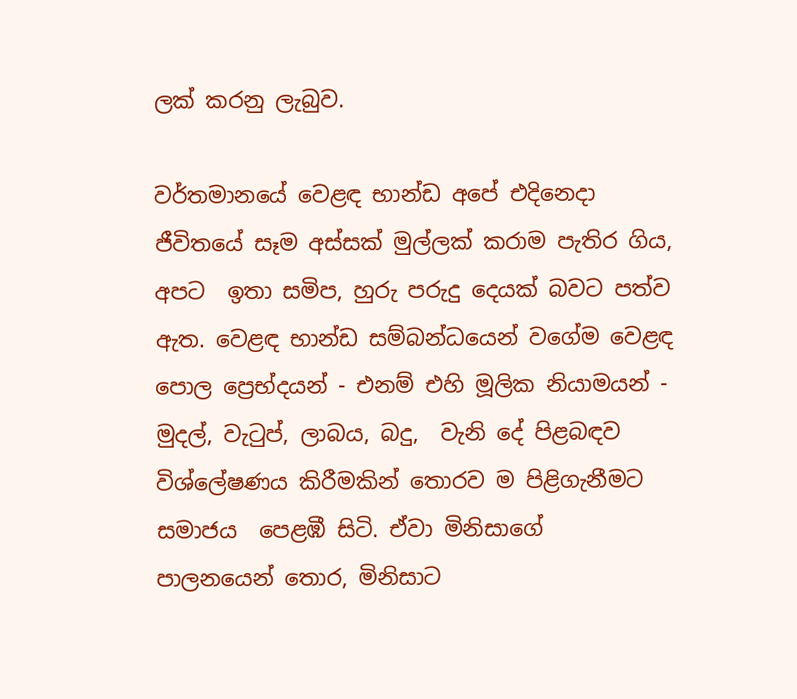ලක් කරනු ලැබුව.

වර්තමානයේ වෙළඳ භාන්ඩ අපේ එදිනෙදා ජීවිතයේ සෑම අස්සක් මුල්ලක් කරාම පැතිර ගිය,  අපට  ඉතා සමිප, හුරු පරුදු දෙයක් බවට පත්ව ඇත. වෙළඳ භාන්ඩ සම්බන්ධයෙන් වගේම වෙළඳ පොල ප්‍රෙභ්දයන් - එනම් එහි මූලික නියාමයන් - මුදල්, වැටුප්, ලාබය, බදු,  වැනි දේ පිළබඳව විශ්ලේෂණය කිරීමකින් තොරව ම පිළිගැනීමට සමාජය  පෙළඹී සිටි. ඒවා මිනිසාගේ  පාලනයෙන් තොර, මිනිසාට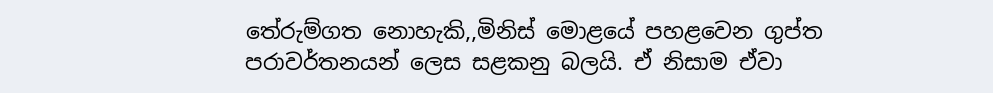තේරුම්ගත නොහැකි,,මිනිස් මොළයේ පහළවෙන ගුප්ත පරාවර්තනයන් ලෙස සළකනු බලයි. ඒ නිසාම ඒවා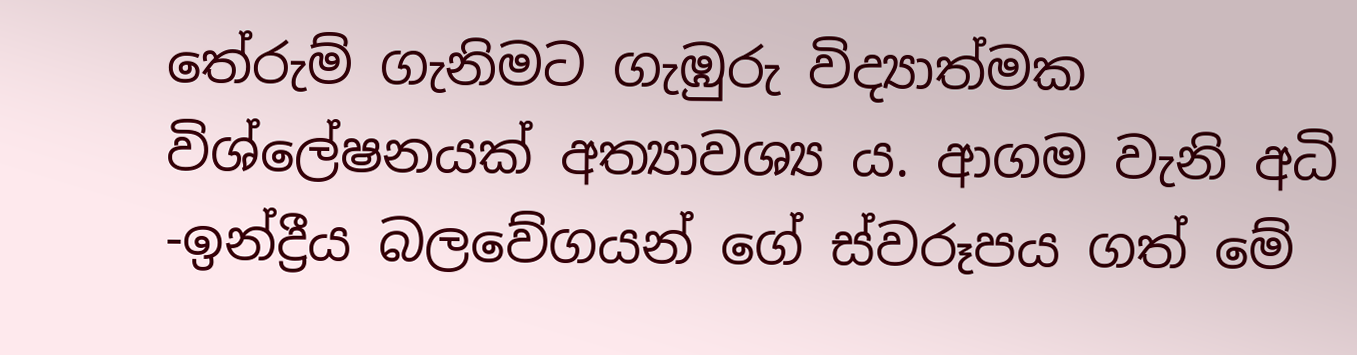තේරුම් ගැනිමට ගැඹුරු විද්‍යාත්මක විශ්ලේෂනයක් අත්‍යාවශ්‍ය ය. ආගම වැනි අධි -ඉන්ද්‍රීය බලවේගයන් ගේ ස්වරූපය ගත් මේ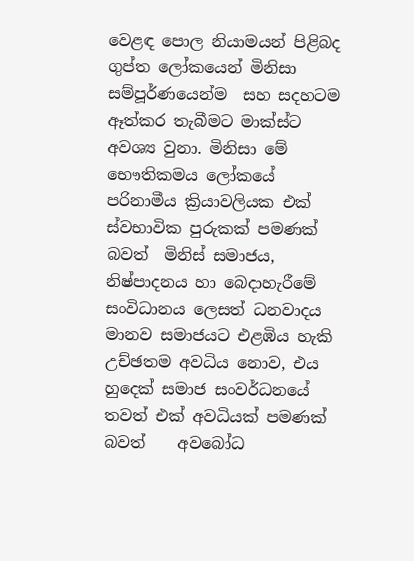වෙළඳ පොල නියාමයන් පිළිබද ගුප්ත ලෝකයෙන් මිනිසා සම්පූර්ණයෙන්ම  සහ සදහටම ඈත්කර තැබීමට මාක්ස්ට අවශ්‍ය වුනා. මිනිසා මේ භෞතිකමය ලෝකයේ  පරිනාමීය ක්‍රියාවලියක එක් ස්වභාවික පුරුකක් පමණක් බවත්  මිනිස් සමාජය, නිෂ්පාදනය හා බෙදාහැරීමේ සංවිධානය ලෙසත් ධනවාදය මානව සමාජයට එළඹිය හැකි උච්ඡතම අවධිය නොව, එය හුදෙක් සමාජ සංවර්ධනයේ තවත් එක් අවධියක් පමණක් බවත්    අවබෝධ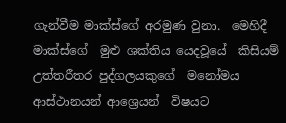ගැන්වීම මාක්ස්ගේ අරමුණ වුනා.  මෙහිදී මාක්ස්ගේ  මුළු ශක්තිය යෙදවූයේ  කිසියම් උත්තරීතර පුද්ගලයකුගේ  මනෝමය ආස්ථානයන් ආශ්‍රෙයන්  විෂයට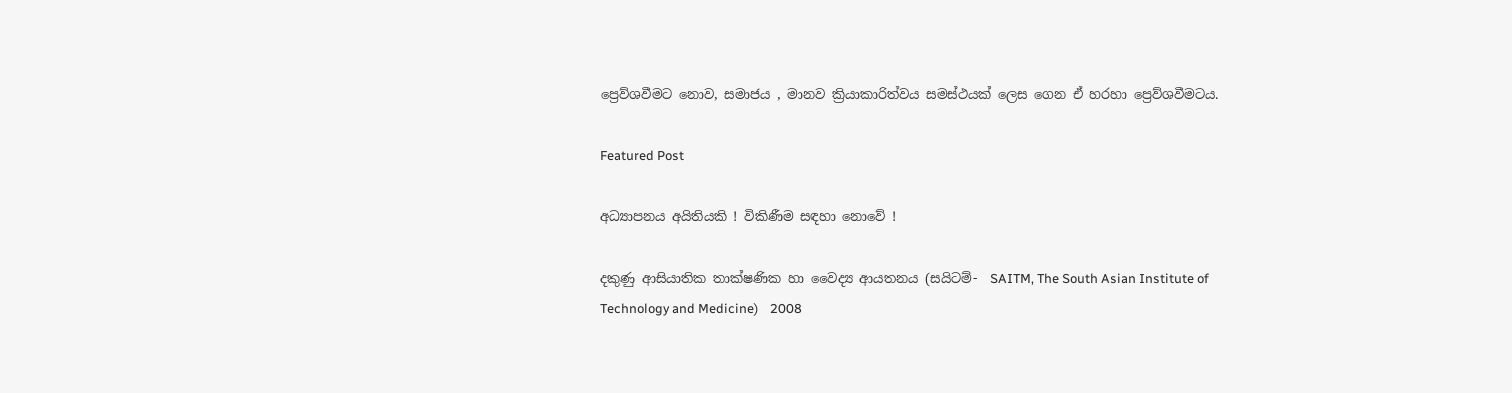ප්‍රෙව්ශවීමට නොව, සමාජය , මානව ක්‍රියාකාරිත්වය සමස්ථයක් ලෙස ගෙන ඒ හරහා ප්‍රෙව්ශවීමටය.

Featured Post

අධ්‍යාපනය අයිතියකි ! විකිණීම සඳහා නොවේ !

දකුණු ආසියාතික තාක්ෂණික හා වෛද්‍ය ආයතනය (සයිටම්-  SAITM, The South Asian Institute of Technology and Medicine)    2008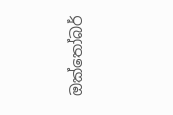ඔක්තෝබර්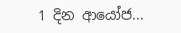1 දින ආයෝජ...